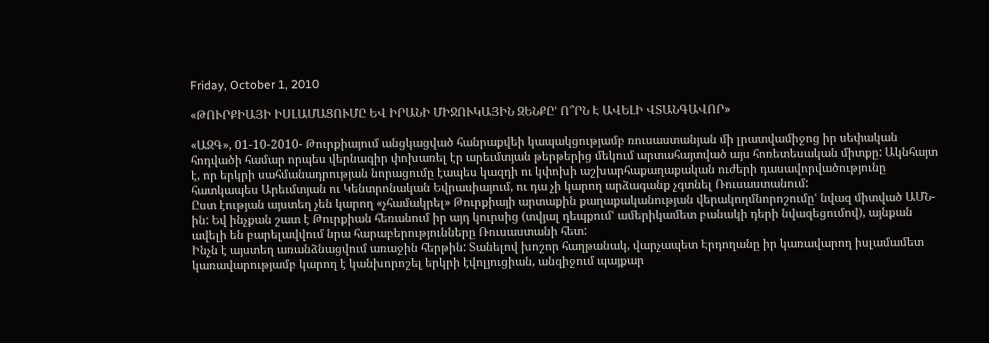Friday, October 1, 2010

«ԹՈՒՐՔԻԱՅԻ ԻՍԼԱՄԱՑՈՒՄԸ ԵՎ ԻՐԱՆԻ ՄԻՋՈՒԿԱՅԻՆ ԶԵՆՔԸՙ Ո՞ՐՆ Է ԱՎԵԼԻ ՎՏԱՆԳԱՎՈՐ»

«ԱԶԳ», 01-10-2010- Թուրքիայում անցկացված հանրաքվեի կապակցությամբ ռուսաստանյան մի լրատվամիջոց իր սեփական հոդվածի համար որպես վերնագիր փոխառել էր արեւմտյան թերթերից մեկում արտահայտված այս հոռետեսական միտքը: Ակնհայտ է, որ երկրի սահմանադրության նորացումը էապես կազդի ու կփոխի աշխարհաքաղաքական ուժերի դասավորվածությունը հատկապես Արեւմտյան ու Կենտրոնական Եվրասիայում, ու դա չի կարող արձագանք չգտնել Ռուսաստանում:
Ըստ էության այստեղ չեն կարող «չհամակրել» Թուրքիայի արտաքին քաղաքականության վերակողմնորոշումըՙ նվազ միտված ԱՄՆ-ին: Եվ ինչքան շատ է Թուրքիան հեռանում իր այդ կուրսից (տվյալ դեպքումՙ ամերիկամետ բանակի դերի նվազեցումով), այնքան ավելի են բարելավվում նրա հարաբերությունները Ռուսաստանի հետ:
Ինչն է այստեղ առանձնացվում առաջին հերթին: Տանելով խոշոր հաղթանակ, վարչապետ Էրդողանը իր կառավարող իսլամամետ կառավարությամբ կարող է կանխորոշել երկրի էվոլյուցիան, անզիջում պայքար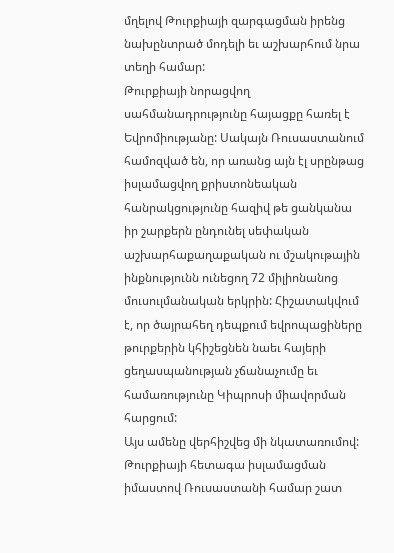մղելով Թուրքիայի զարգացման իրենց նախընտրած մոդելի եւ աշխարհում նրա տեղի համար:
Թուրքիայի նորացվող սահմանադրությունը հայացքը հառել է Եվրոմիությանը: Սակայն Ռուսաստանում համոզված են, որ առանց այն էլ սրընթաց իսլամացվող քրիստոնեական հանրակցությունը հազիվ թե ցանկանա իր շարքերն ընդունել սեփական աշխարհաքաղաքական ու մշակութային ինքնությունն ունեցող 72 միլիոնանոց մուսուլմանական երկրին: Հիշատակվում է, որ ծայրահեղ դեպքում եվրոպացիները թուրքերին կհիշեցնեն նաեւ հայերի ցեղասպանության չճանաչումը եւ համառությունը Կիպրոսի միավորման հարցում:
Այս ամենը վերհիշվեց մի նկատառումով: Թուրքիայի հետագա իսլամացման իմաստով Ռուսաստանի համար շատ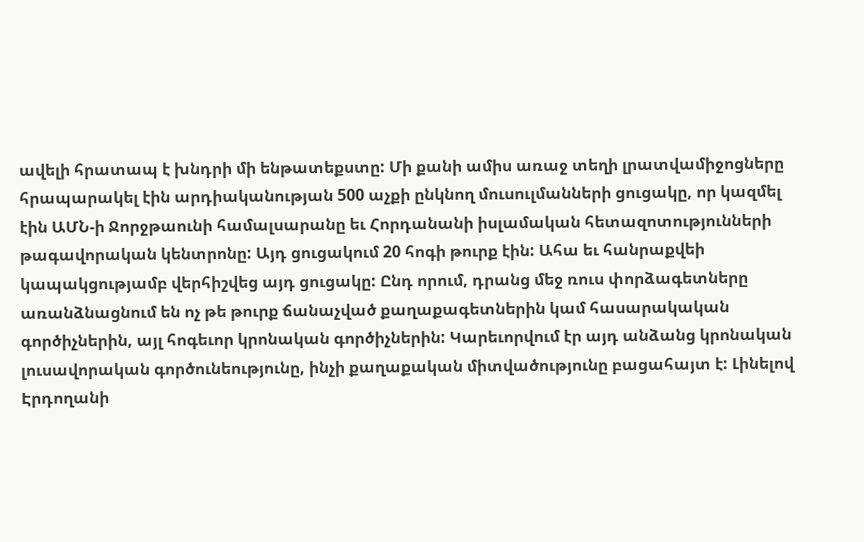ավելի հրատապ է խնդրի մի ենթատեքստը: Մի քանի ամիս առաջ տեղի լրատվամիջոցները հրապարակել էին արդիականության 500 աչքի ընկնող մուսուլմանների ցուցակը, որ կազմել էին ԱՄՆ-ի Ջորջթաունի համալսարանը եւ Հորդանանի իսլամական հետազոտությունների թագավորական կենտրոնը: Այդ ցուցակում 20 հոգի թուրք էին: Ահա եւ հանրաքվեի կապակցությամբ վերհիշվեց այդ ցուցակը: Ընդ որում, դրանց մեջ ռուս փորձագետները առանձնացնում են ոչ թե թուրք ճանաչված քաղաքագետներին կամ հասարակական գործիչներին, այլ հոգեւոր կրոնական գործիչներին: Կարեւորվում էր այդ անձանց կրոնական լուսավորական գործունեությունը, ինչի քաղաքական միտվածությունը բացահայտ է: Լինելով Էրդողանի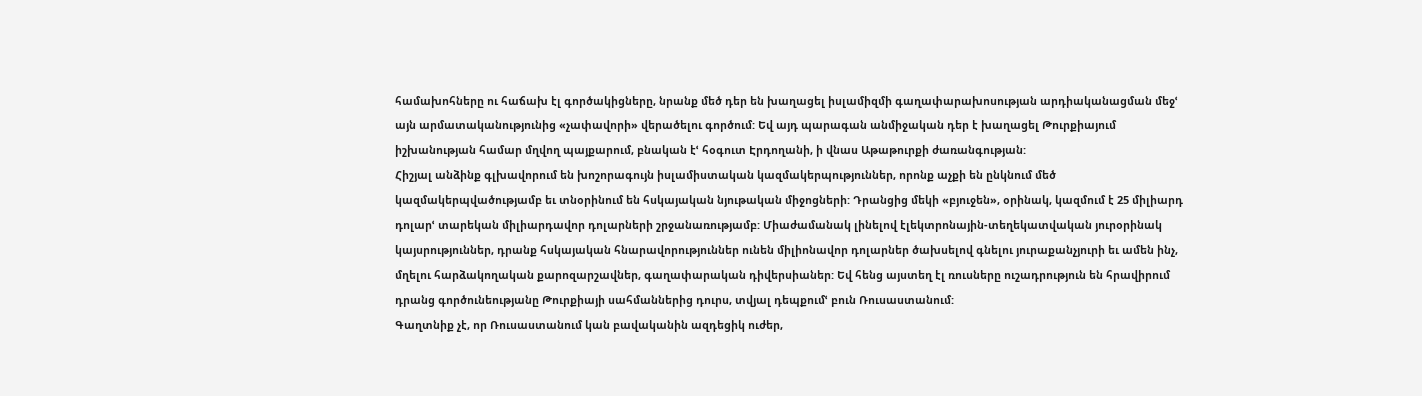համախոհները ու հաճախ էլ գործակիցները, նրանք մեծ դեր են խաղացել իսլամիզմի գաղափարախոսության արդիականացման մեջՙ այն արմատականությունից «չափավորի» վերածելու գործում: Եվ այդ պարագան անմիջական դեր է խաղացել Թուրքիայում իշխանության համար մղվող պայքարում, բնական էՙ հօգուտ Էրդողանի, ի վնաս Աթաթուրքի ժառանգության:
Հիշյալ անձինք գլխավորում են խոշորագույն իսլամիստական կազմակերպություններ, որոնք աչքի են ընկնում մեծ կազմակերպվածությամբ եւ տնօրինում են հսկայական նյութական միջոցների: Դրանցից մեկի «բյուջեն», օրինակ, կազմում է 25 միլիարդ դոլարՙ տարեկան միլիարդավոր դոլարների շրջանառությամբ: Միաժամանակ լինելով էլեկտրոնային-տեղեկատվական յուրօրինակ կայսրություններ, դրանք հսկայական հնարավորություններ ունեն միլիոնավոր դոլարներ ծախսելով գնելու յուրաքանչյուրի եւ ամեն ինչ, մղելու հարձակողական քարոզարշավներ, գաղափարական դիվերսիաներ: Եվ հենց այստեղ էլ ռուսները ուշադրություն են հրավիրում դրանց գործունեությանը Թուրքիայի սահմաններից դուրս, տվյալ դեպքումՙ բուն Ռուսաստանում:
Գաղտնիք չէ, որ Ռուսաստանում կան բավականին ազդեցիկ ուժեր,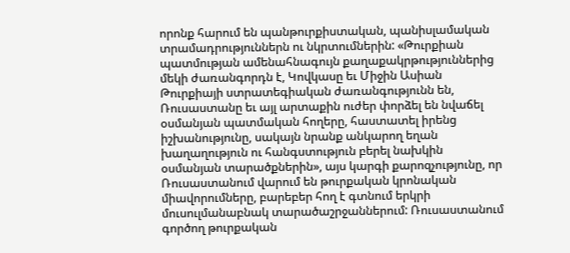որոնք հարում են պանթուրքիստական, պանիսլամական տրամադրություններն ու նկրտումներին: «Թուրքիան պատմության ամենահնագույն քաղաքակրթություններից մեկի ժառանգորդն է, Կովկասը եւ Միջին Ասիան Թուրքիայի ստրատեգիական ժառանգությունն են, Ռուսաստանը եւ այլ արտաքին ուժեր փորձել են նվաճել օսմանյան պատմական հողերը, հաստատել իրենց իշխանությունը, սակայն նրանք անկարող եղան խաղաղություն ու հանգստություն բերել նախկին օսմանյան տարածքներին», այս կարգի քարոզչությունը, որ Ռուսաստանում վարում են թուրքական կրոնական միավորումները, բարեբեր հող է գտնում երկրի մուսուլմանաբնակ տարածաշրջաններում: Ռուսաստանում գործող թուրքական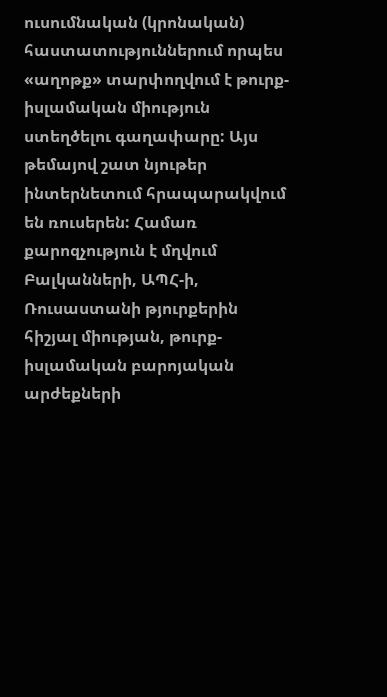ուսումնական (կրոնական) հաստատություններում որպես «աղոթք» տարփողվում է թուրք-իսլամական միություն ստեղծելու գաղափարը: Այս թեմայով շատ նյութեր ինտերնետում հրապարակվում են ռուսերեն: Համառ քարոզչություն է մղվում Բալկանների, ԱՊՀ-ի, Ռուսաստանի թյուրքերին հիշյալ միության, թուրք-իսլամական բարոյական արժեքների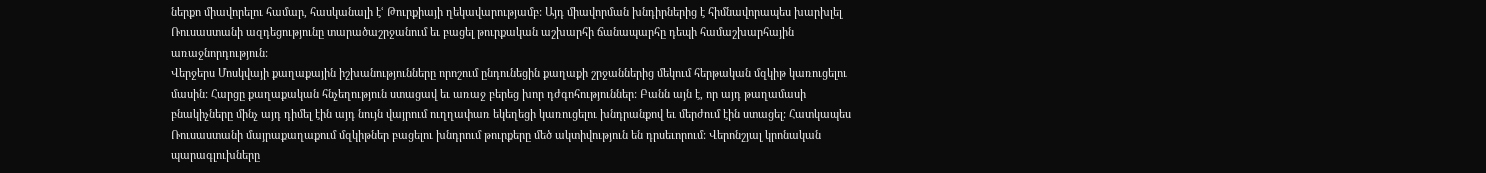ներքո միավորելու համար, հասկանալի էՙ Թուրքիայի ղեկավարությամբ: Այդ միավորման խնդիրներից է հիմնավորապես խարխլել Ռուսաստանի ազդեցությունը տարածաշրջանում եւ բացել թուրքական աշխարհի ճանապարհը դեպի համաշխարհային առաջնորդություն:
Վերջերս Մոսկվայի քաղաքային իշխանությունները որոշում ընդունեցին քաղաքի շրջաններից մեկում հերթական մզկիթ կառուցելու մասին: Հարցը քաղաքական հնչեղություն ստացավ եւ առաջ բերեց խոր դժգոհություններ: Բանն այն է, որ այդ թաղամասի բնակիչները մինչ այդ դիմել էին այդ նույն վայրում ուղղափառ եկեղեցի կառուցելու խնդրանքով եւ մերժում էին ստացել: Հատկապես Ռուսաստանի մայրաքաղաքում մզկիթներ բացելու խնդրում թուրքերը մեծ ակտիվություն են դրսեւորում: Վերոնշյալ կրոնական պարագլուխները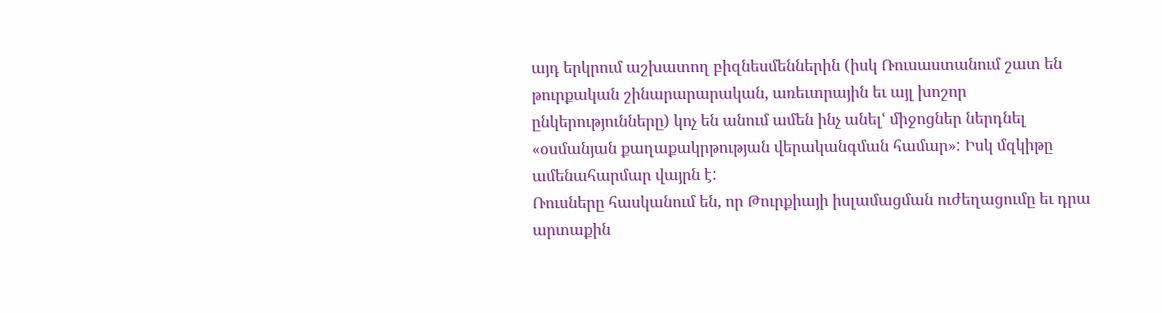այդ երկրում աշխատող բիզնեսմեններին (իսկ Ռուսաստանում շատ են թուրքական շինարարարական, առեւտրային եւ այլ խոշոր ընկերությունները) կոչ են անում ամեն ինչ անելՙ միջոցներ ներդնել «օսմանյան քաղաքակրթության վերականգման համար»: Իսկ մզկիթը ամենահարմար վայրն է:
Ռուսները հասկանում են, որ Թուրքիայի իսլամացման ուժեղացումը եւ դրա արտաքին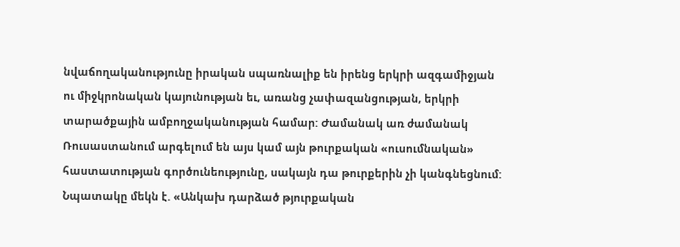նվաճողականությունը իրական սպառնալիք են իրենց երկրի ազգամիջյան ու միջկրոնական կայունության եւ, առանց չափազանցության, երկրի տարածքային ամբողջականության համար: Ժամանակ առ ժամանակ Ռուսաստանում արգելում են այս կամ այն թուրքական «ուսումնական» հաստատության գործունեությունը, սակայն դա թուրքերին չի կանգնեցնում: Նպատակը մեկն է. «Անկախ դարձած թյուրքական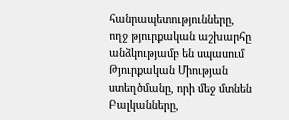հանրապետությունները, ողջ թյուրքական աշխարհը անձկությամբ են սպասում Թյուրքական Միության ստեղծմանը, որի մեջ մտնեն Բալկանները,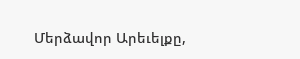Մերձավոր Արեւելքը,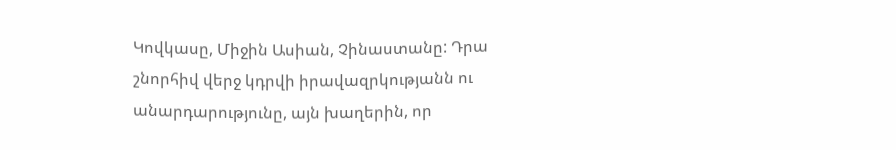Կովկասը, Միջին Ասիան, Չինաստանը: Դրա շնորհիվ վերջ կդրվի իրավազրկությանն ու անարդարությունը, այն խաղերին, որ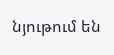նյութում են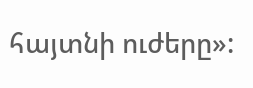հայտնի ուժերը»: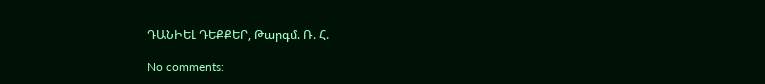ԴԱՆԻԵԼ ԴԵՔՔԵՐ, Թարգմ. Ռ. Հ.

No comments: